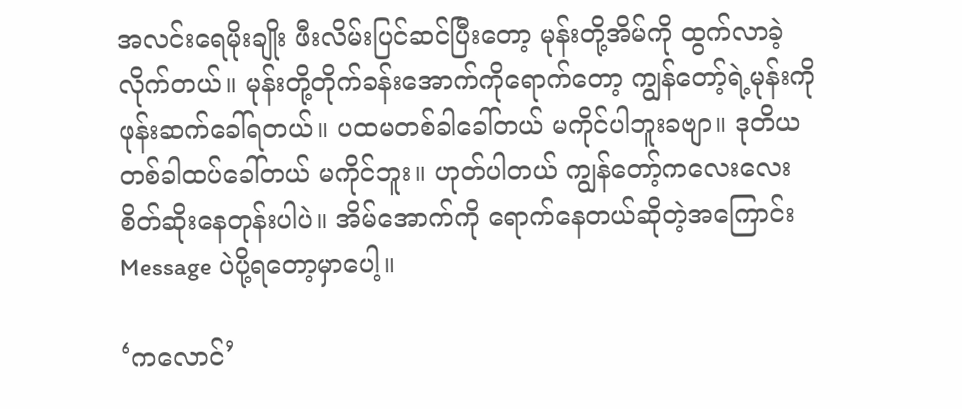အလင်းရေမိုးချိုး ဖီးလိမ်းပြင်ဆင်ပြီးတော့ မုန်းတို့အိမ်ကို ထွက်လာခဲ့လိုက်တယ်။ မုန်းတို့တိုက်ခန်းအောက်ကိုရောက်တော့ ကျွန်တော့်ရဲ့မုန်းကို ဖုန်း‌ဆက်ခေါ်ရတယ်။ ပထမတစ်ခါခေါ်တယ် မကိုင်ပါဘူးခဗျာ။ ဒုတိယတစ်ခါထပ်ခေါ်တယ် မကိုင်ဘူး။ ဟုတ်ပါတယ် ကျွန်တော့်ကလေးလေး စိတ်ဆိုးနေတုန်းပါပဲ။ အိမ်အောက်ကို ရောက်နေတယ်ဆိုတဲ့အကြောင်း Message ပဲပို့ရတော့မှာပေါ့။

‘ကလောင်’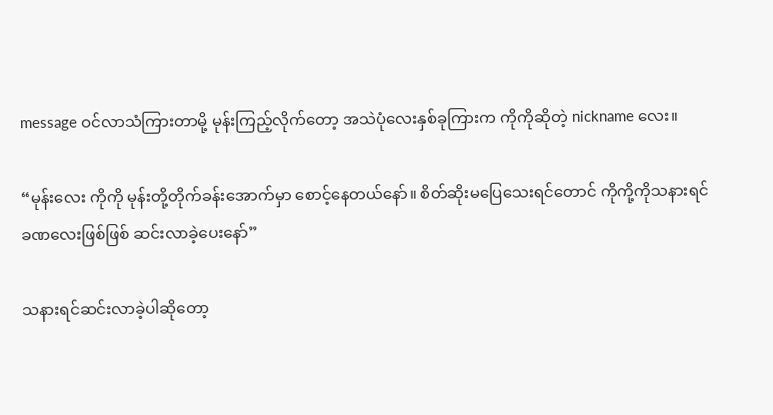message ဝင်လာသံကြားတာမို့ မုန်းကြည့်လိုက်တော့ အသဲပုံလေးနှစ်ခုကြားက ကိုကိုဆိုတဲ့ nickname လေး။

“မုန်းလေး ကိုကို မုန်းတို့တိုက်ခန်းအောက်မှာ စောင့်နေတယ်နော်။ စိတ်ဆိုးမပြေသေးရင်တောင် ကိုကို့ကိုသနားရင် ခဏလေးဖြစ်ဖြစ် ဆင်းလာခဲ့ပေးနော်”

သနားရင်ဆင်းလာခဲ့ပါဆိုတော့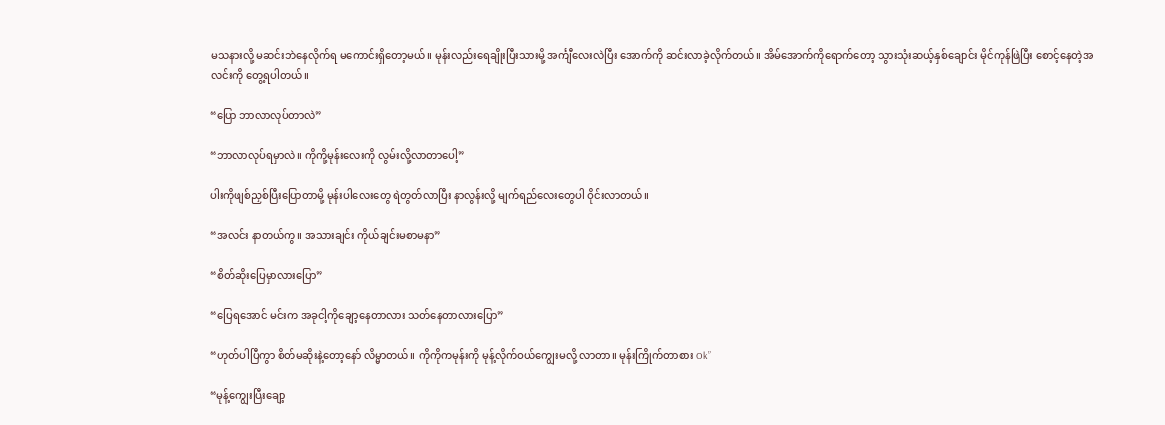မသနားလို့ မဆင်းဘဲနေလိုက်ရ မကောင်းရှိတော့မယ်။ မုန်းလည်းရေချိုးပြီးသားမို့ အင်္ကျီလေးလဲပြီး အောက်ကို ဆင်းလာခဲ့လိုက်တယ်။ အိမ်အောက်ကိုရောက်တော့ သွားသုံးဆယ့်နှစ်ချောင်း မိုင်ကုန်ဖြဲပြီး စောင့်နေတဲ့အလင်းကို တွေ့ရပါတယ်။

“ပြော ဘာလာလုပ်တာလဲ”

“ဘာလာလုပ်ရမှာလဲ။ ကိုကို့မုန်းလေးကို လွမ်းလို့လာတာပေါ့”

ပါးကိုဖျစ်ညှစ်ပြီးပြောတာမို့ မုန်းပါလေးတွေ ရဲတွတ်လာပြီး နာလွန်းလို့ မျက်ရည်လေးတွေပါ ဝိုင်းလာတယ်။

“အလင်း နာတယ်ကွ။ အသားချင်း ကိုယ်ချင်းမစာမနာ”

“စိတ်ဆိုးပြေမှာလားပြော”

“ပြေရအောင် မင်းက အခုငါ့ကိုချော့နေတာလား သတ်နေတာလားပြော”

“ဟုတ်ပါပြီကွာ စိတ်မဆိုးနဲ့တော့နော် လိမ္မာတယ်။ ကိုကိုကမုန်းကို မုန့်လိုက်ဝယ်ကျွေးမလို့ လာတာ။ မုန်းကြိုက်တာစား Ok”

“မုန့်ကျွေးပြီးချော့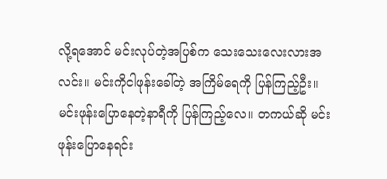လို့ရအောင် မင်းလုပ်တဲ့အပြစ်က သေးသေးလေးလားအလင်း။ မင်းကိုငါဖုန်းခေါ်တဲ့ အကြိမ်ရေကို ပြန်ကြည့်ဦး။ မင်းဖုန်းပြောနေတဲ့နာရီကို ပြန်ကြည့်လေ။ တကယ်ဆို မင်းဖုန်းပြောနေရင်း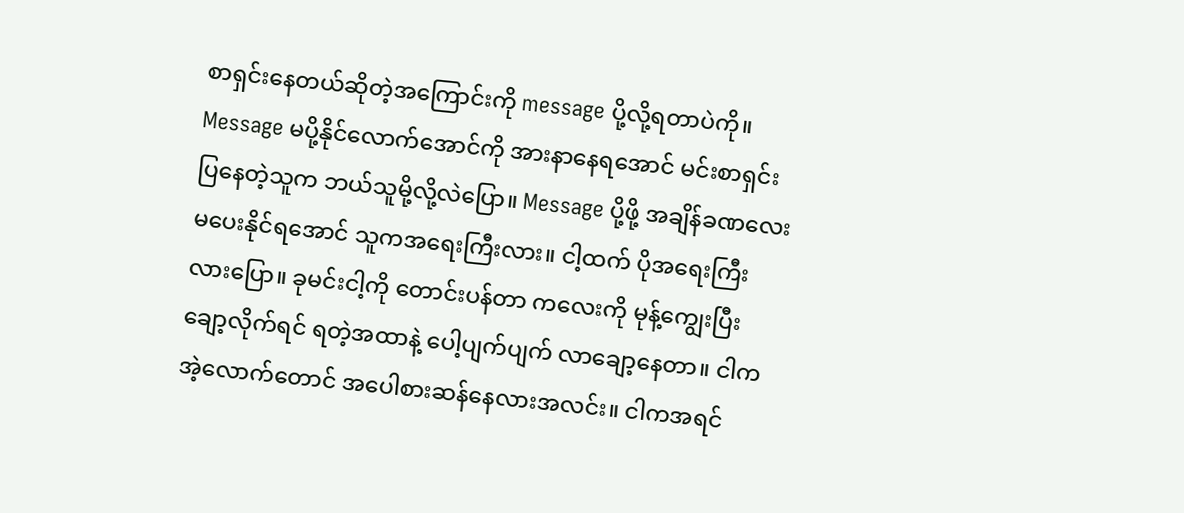စာရှင်းနေတယ်ဆိုတဲ့အကြောင်းကို message ပို့လို့ရတာပဲကို။ Message မပို့နိုင်လောက်အောင်ကို အားနာနေရအောင် မင်းစာရှင်းပြနေတဲ့သူက ဘယ်သူမို့လို့လဲပြော။ Message ပို့ဖို့ အချိန်ခဏလေး မပေးနိုင်ရအောင် သူကအရေးကြီးလား။ ငါ့ထက် ပိုအရေးကြီးလားပြော။ ခုမင်းငါ့ကို တောင်းပန်တာ ကလေးကို မုန့်ကျွေးပြီး ချော့လိုက်ရင် ရတဲ့အထာနဲ့ ပေါ့ပျက်ပျက် လာချော့နေတာ။ ငါကအဲ့လောက်‌တောင် အပေါစားဆန်နေလားအလင်း။ ငါကအရင်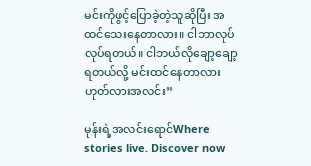မင်းကိုဖွင့်ပြောခဲ့တဲ့သူဆိုပြီး အထင်သေးနေတာလား။ ငါဘာလုပ်လုပ်ရတယ်။ ငါဘယ်လိုချော့ချော့ရတယ်လို့ မင်းထင်နေတာလား ဟုတ်လားအလင်း”

မုန်းရဲ့အလင်းရောင်Where stories live. Discover now